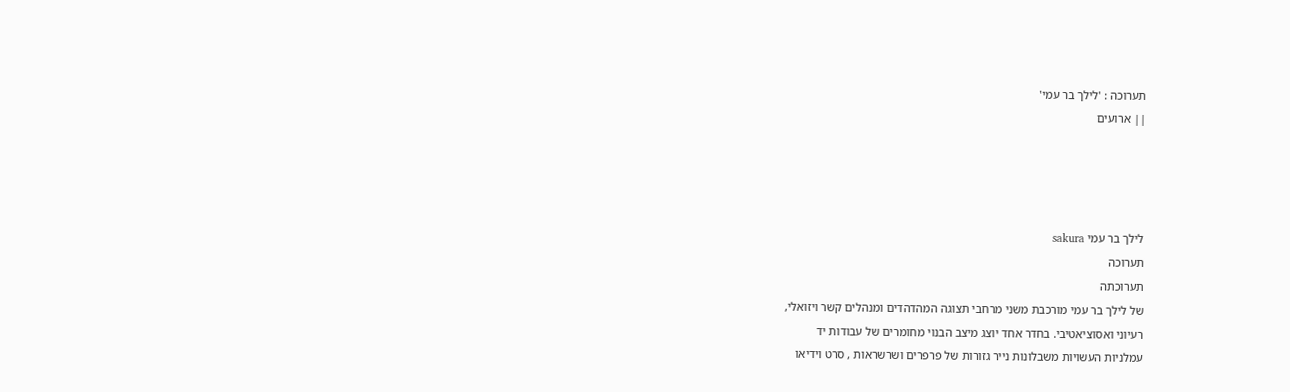תערוכה : 'לילך בר עמי'
|| ארועים




לילך בר עמי sakura
תערוכה
תערוכתה
של לילך בר עמי מורכבת משני מרחבי תצוגה המהדהדים ומנהלים קשר ויזואלי,
רעיוני ואסוציאטיבי. בחדר אחד יוצג מיצב הבנוי מחומרים של עבודות יד
עמלניות העשויות משבלונות נייר גזורות של פרפרים ושרשראות , סרט וידיאו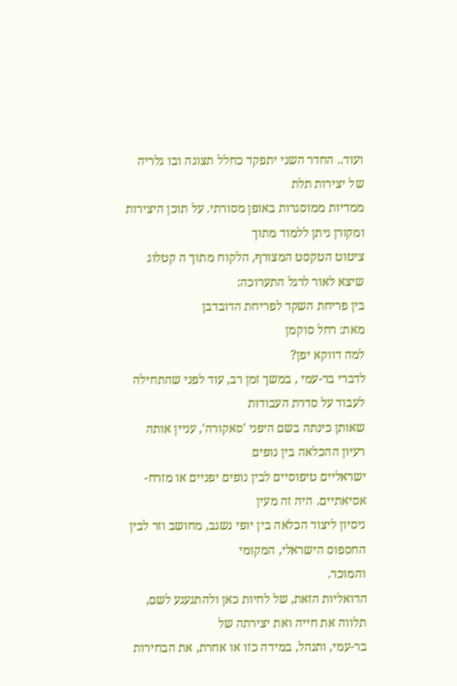ועוד.. החדר השני יתפקד כחלל תצוגה ובו גלריה של יצירות תלת
ממדיות ממוסגרות באופן מסורתי. על תוכן היצירות ומקורן ניתן ללמוד מתוך
ציטוט הטקסט המצורף, הלקוח מתוך ה קטלוג שיצא לאור לרגל התערוכה:
בין פריחת השקד לפריחת הדובדבן
מאת: רחל סוקמן
למה דווקא יפן?
לדברי בר-עמי , במשך זמן רב, עוד לפני שהתחילה לעבוד על סדרת העבודות
שאותן כינתה בשם היפני 'סאקורה', עניין אותה רעיון ההכלאה בין נופים
ישראליים טיפוסיים לבין נופים יפניים או מזרח-אסיאתיים. היה זה מעין
ניסיון ליצור הכלאה בין יופי נשגב, מחושב וזר לבין החספוס הישראלי, המקומי
והמוכר.
הדואליות הזאת, של לחיות כאן ולהתגעגע לשם, תלווה את חייה ואת יצירתה של
בר-עמי, ותנהל, במידה כזו או אחרת, את הבחירות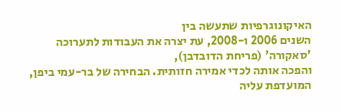האיקונוגרפיות שתעשה בין
השנים 2006 ו-2008, עת יצרה את העבודות לתערוכה 'סאקורה' (פריחת הדובדבן),
והפכה אותה לכדי אמירה חזותית. הבחירה של בר-עמי ביפן, המועדפת עליה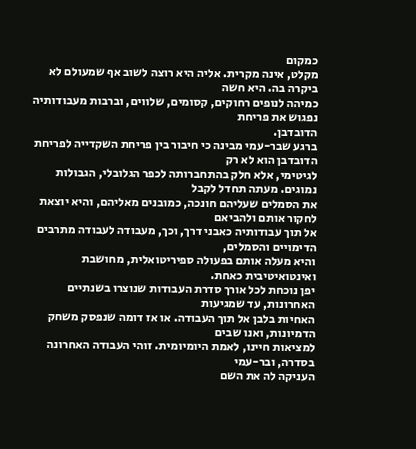כמקום
מקלט, אינה מקרית. אליה היא רוצה לשוב אף שמעולם לא ביקרה בה. היא חשה
כמיהה לנופים רחוקים, קסומים, שלווים, וברבות מעבודותיה נפגוש את פריחת
הדובדבן.
ברגע שבר-עמי מבינה כי חיבור בין פריחת השקדייה לפריחת הדובדבן הוא לא רק
לגיטימי, אלא חלק בהתחברותה לכפר הגלובלי, הגבולות נמוגים. מעתה תחדל לקבל
את הסמלים שעליהם חונכה, כמובנים מאליהם, והיא יוצאת לחקור אותם ולהביאם
אל תוך עבודותיה כאבני דרך, וכך, מעבודה לעבודה מתרבים הדימויים והסמלים,
והיא מעלה אותם בפעולה ספיריטואלית, מחושבת ואינטואיטיבית כאחת.
יפן נוכחת לכל אורך סדרת העבודות שנוצרו בשנתיים האחרונות, עד שמגיעות
האחיות בלבן אל תוך העבודה. או אז דומה שנפסק משחק הדמיונות, ואנו שבים
למציאות חיינו, לאמת היומיומית. זוהי העבודה האחרונה בסדרה, ובר-עמי
העניקה לה את השם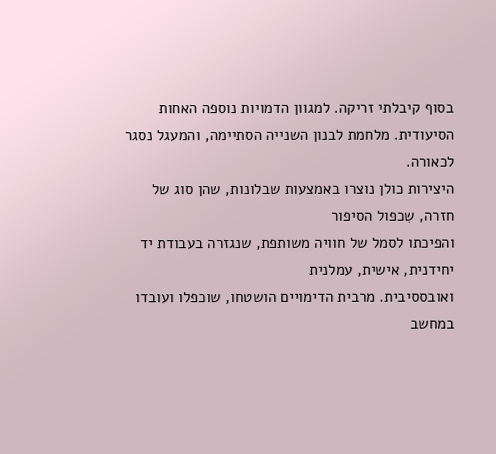בסוף קיבלתי זריקה. למגוון הדמויות נוספה האחות
הסיעודית. מלחמת לבנון השנייה הסתיימה, והמעגל נסגר לכאורה.
היצירות כולן נוצרו באמצעות שבלונות, שהן סוג של חזרה, שִכפול הסיפור
והפיכתו לסמל של חוויה משותפת, שנגזרה בעבודת יד יחידנית, אישית, עמלנית
ואובססיבית. מרבית הדימויים הושטחו, שוכפלו ועובדו במחשב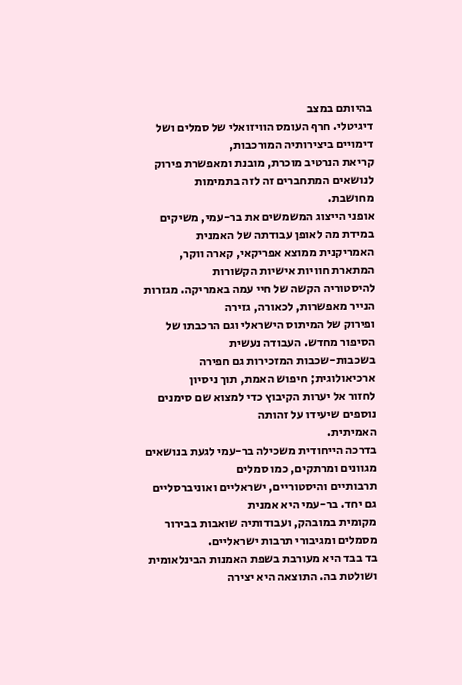בהיותם במצב
דיגיטלי. חרף העומס הוויזואלי של סמלים ושל דימויים ביצירותיה המורכבות,
קריאת הנרטיב מוכרת, מובנת ומאפשרת פירוק לנושאים המתחברים זה לזה בתמימות
מחושבת.
אופני הייצוג המשמשים את בר-עמי, משיקים במידת מה לאופן עבודתה של האמנית
האמריקנית ממוצא אפריקאי, קארה ווקר, המתארת חוויות אישיות הקשורות
להיסטוריה הקשה של חיי עמה באמריקה. מגזרות הנייר מאפשרות, לכאורה, גזירה
ופירוק של המיתוס הישראלי וגם הרכבתו של הסיפור מחדש. העבודה נעשית
בשכבות-שכבות המזכירות גם חפירה ארכיאולוגית; חיפוש האמת, תוך ניסיון
לחזור אל יערות הקיבוץ כדי למצוא שם סימנים נוספים שיעידו על זהותה
האמיתית.
בדרכה הייחודית משכילה בר-עמי לגעת בנושאים מגוונים ומרתקים, כמו סמלים
תרבותיים והיסטוריים, ישראליים ואוניברסליים גם יחד. בר-עמי היא אמנית
מקומית במובהק, ועבודותיה שואבות בבירור מסמלים ומגיבורי תרבות ישראליים.
בד בבד היא מעורבת בשפת האמנות הבינלאומית ושולטת בה. התוצאה היא יצירה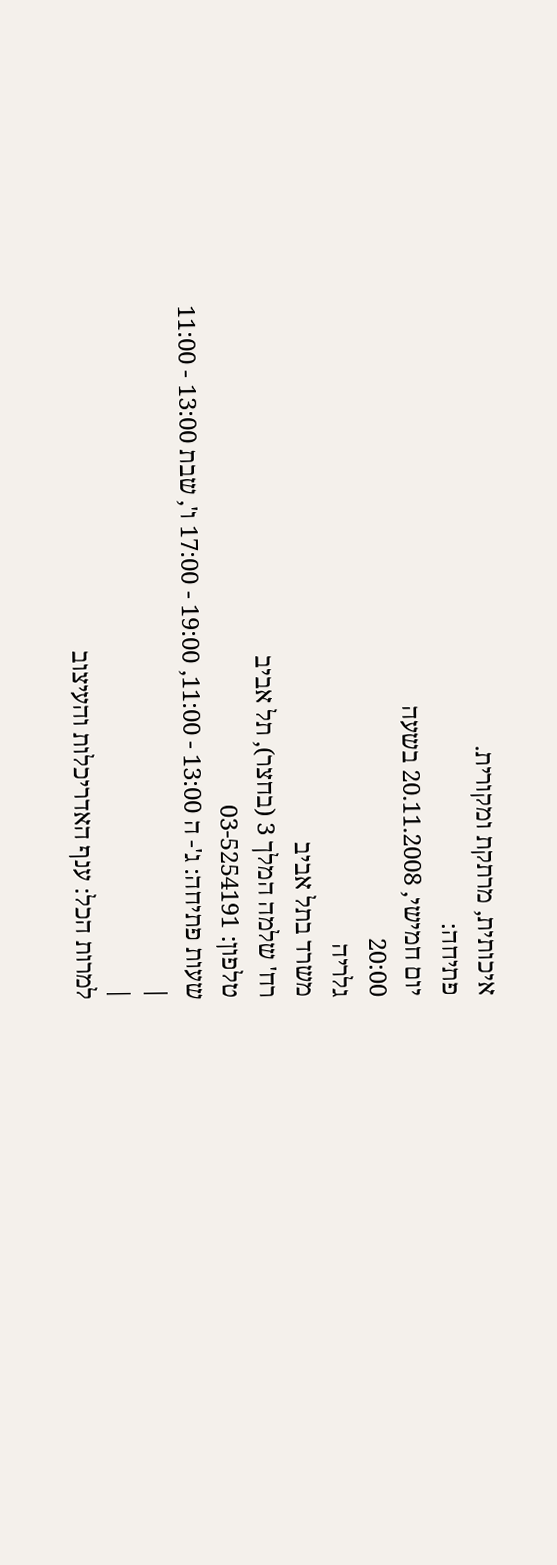איכותית, מרתקת ומקורית.
פתיחה:
יום חמישי, 20.11.2008 בשעה
20:00
גלריה
משרד בתל אביב
רח' שלמה המלך 3 (בחצר), תל אביב
טלפון: 03-5254191
שעות פתיחה: ג'- ה 13:00 - 11:00, 19:00 - 17:00 ו', שבת 13:00 - 11:00
|
|
למרות הכל: ענף האדריכלות והעיצוב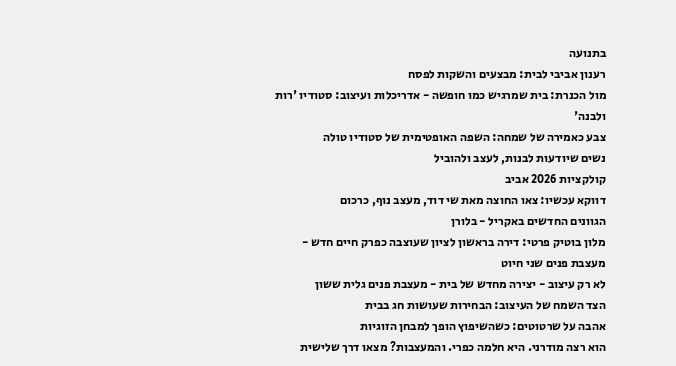בתנועה
רענון אביבי לבית: מבצעים והשקות לפסח
מול הכנרת: בית שמרגיש כמו חופשה - אדריכלות ועיצוב: סטודיו 'רות ולבנה'
צבע כאמירה של שמחה: השפה האופטימית של סטודיו טולה
נשים שיודעות לבנות, לעצב ולהוביל
קולקציות 2026 אביב
דווקא עכשיו: צאו החוצה מאת שי דוד, מעצב נוף, כרכום
הגוונים החדשים באקריל - בלורן
מלון בוטיק פרטי: דירה בראשון לציון שעוצבה כפרק חיים חדש - מעצבת פנים שני חיוט
לא רק עיצוב - יצירה מחדש של בית - מעצבת פנים גלית ששון
הצד השמח של העיצוב: הבחירות שעושות חג בבית
אהבה על שרטוטים: כשהשיפוץ הופך למבחן הזוגיות
הוא רצה מודרני. היא חלמה כפרי. והמעצבות? מצאו דרך שלישית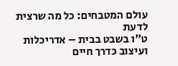עולם המטבחים: כל מה שרצית לדעת
ט״ו בשבט בבית – אדריכלות ועיצוב כדרך חיים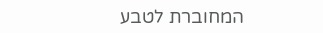המחוברת לטבע